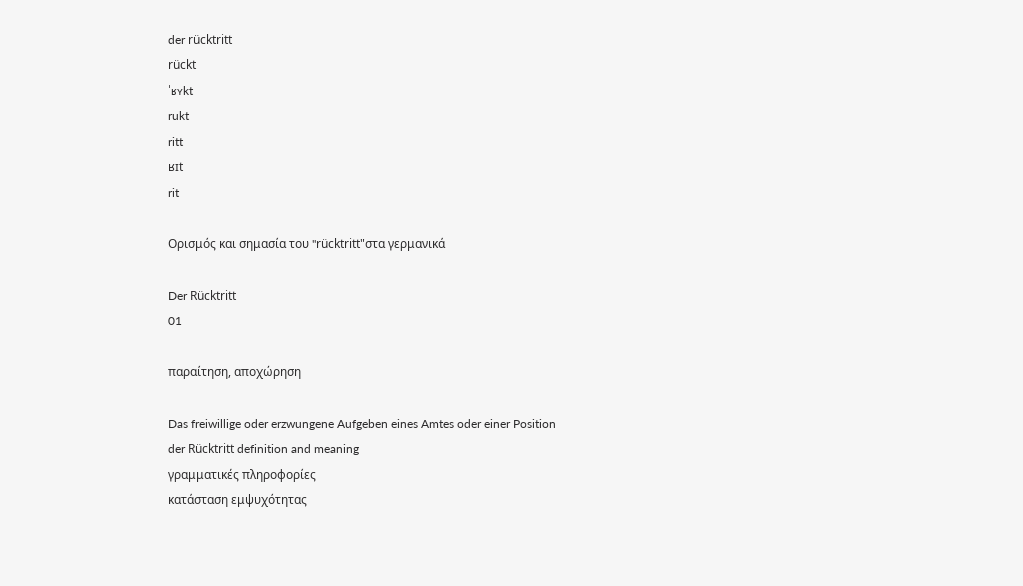der rücktritt
rückt
ˈʁʏkt
rukt
ritt
ʁɪt
rit

Ορισμός και σημασία του "rücktritt"στα γερμανικά

Der Rücktritt
01

παραίτηση, αποχώρηση

Das freiwillige oder erzwungene Aufgeben eines Amtes oder einer Position
der Rücktritt definition and meaning
γραμματικές πληροφορίες
κατάσταση εμψυχότητας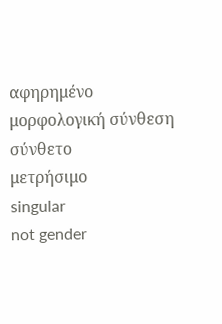αφηρημένο
μορφολογική σύνθεση
σύνθετο
μετρήσιμο
singular
not gender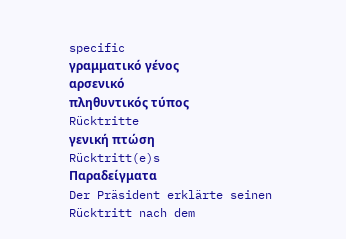specific
γραμματικό γένος
αρσενικό
πληθυντικός τύπος
Rücktritte
γενική πτώση
Rücktritt(e)s
Παραδείγματα
Der Präsident erklärte seinen Rücktritt nach dem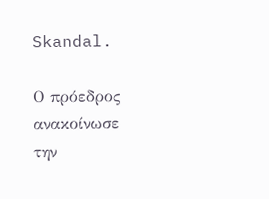Skandal.

Ο πρόεδρος ανακοίνωσε την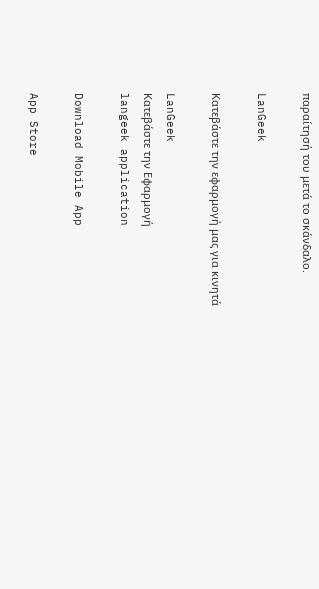παραίτησή του μετά το σκάνδαλο.

LanGeek

Κατεβάστε την εφαρμογή μας για κινητά

LanGeek
Κατεβάστε την Εφαρμογή
langeek application

Download Mobile App

App Store